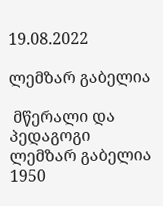19.08.2022

ლემზარ გაბელია

 მწერალი და პედაგოგი ლემზარ გაბელია 1950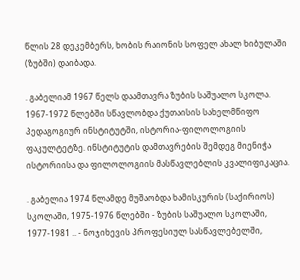წლის 28 დეკემბერს, ხობის რაიონის სოფელ ახალ ხიბულაში (ზუბში) დაიბადა.

. გაბელიამ 1967 წელს დაამთავრა ზუბის საშუალო სკოლა. 1967-1972 წლებში სწავლობდა ქუთაისის სახელმწიფო პედაგოგიურ ინსტიტუტში, ისტორია-ფილოლოგიის ფაკულტეტზე. ინსტიტუტის დამთავრების შემდეგ მიენიჭა ისტორიისა და ფილოლოგიის მასწავლებლის კვალიფიკაცია.

. გაბელია 1974 წლამდე მუშაობდა ხამისკურის (საქირიოს) სკოლაში, 1975-1976 წლებში - ზუბის საშუალო სკოლაში, 1977-1981 .. - ნოჯიხევის პროფესიულ სასწავლებელში,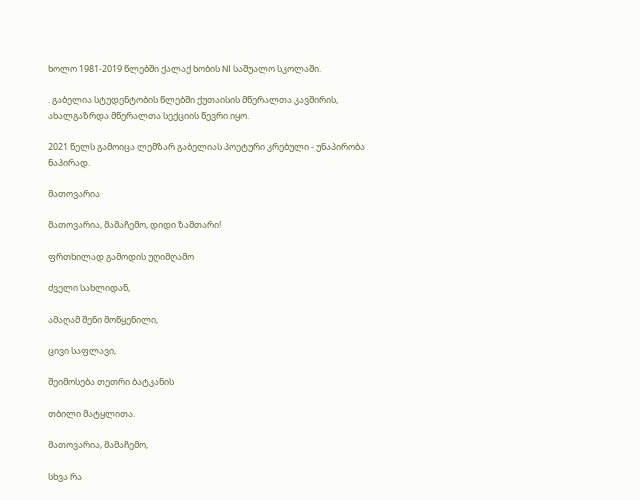ხოლო 1981-2019 წლებში ქალაქ ხობის N1 საშუალო სკოლაში.

. გაბელია სტუდენტობის წლებში ქუთაისის მწერალთა კავშირის, ახალგაზრდა მწერალთა სექციის წევრი იყო.

2021 წელს გამოიცა ლემზარ გაბელიას პოეტური კრებული - უნაპირობა ნაპირად.

მათოვარია

მათოვარია, მამაჩემო, დიდი ზამთარი!

ფრთხილად გამოდის უღიმღამო

ძველი სახლიდან,

ამაღამ შენი მოწყენილი,

ცივი საფლავი,

შეიმოსება თეთრი ბატკანის

თბილი მატყლითა.

მათოვარია, მამაჩემო,

სხვა რა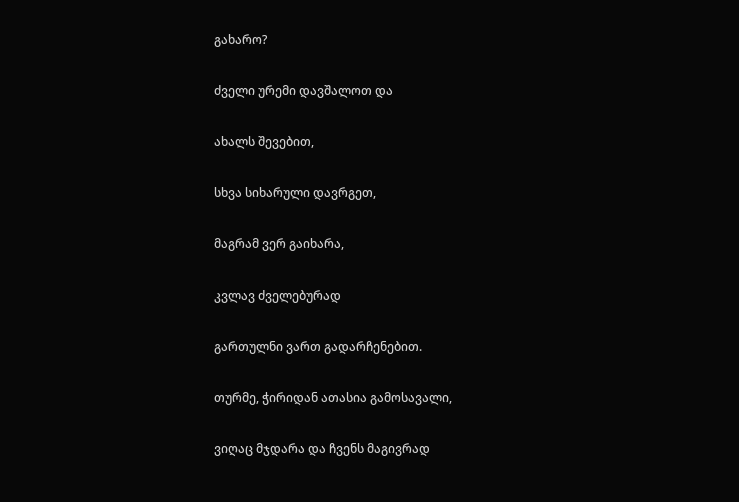გახარო?

ძველი ურემი დავშალოთ და

ახალს შევებით,

სხვა სიხარული დავრგეთ,

მაგრამ ვერ გაიხარა,

კვლავ ძველებურად

გართულნი ვართ გადარჩენებით.

თურმე, ჭირიდან ათასია გამოსავალი,

ვიღაც მჯდარა და ჩვენს მაგივრად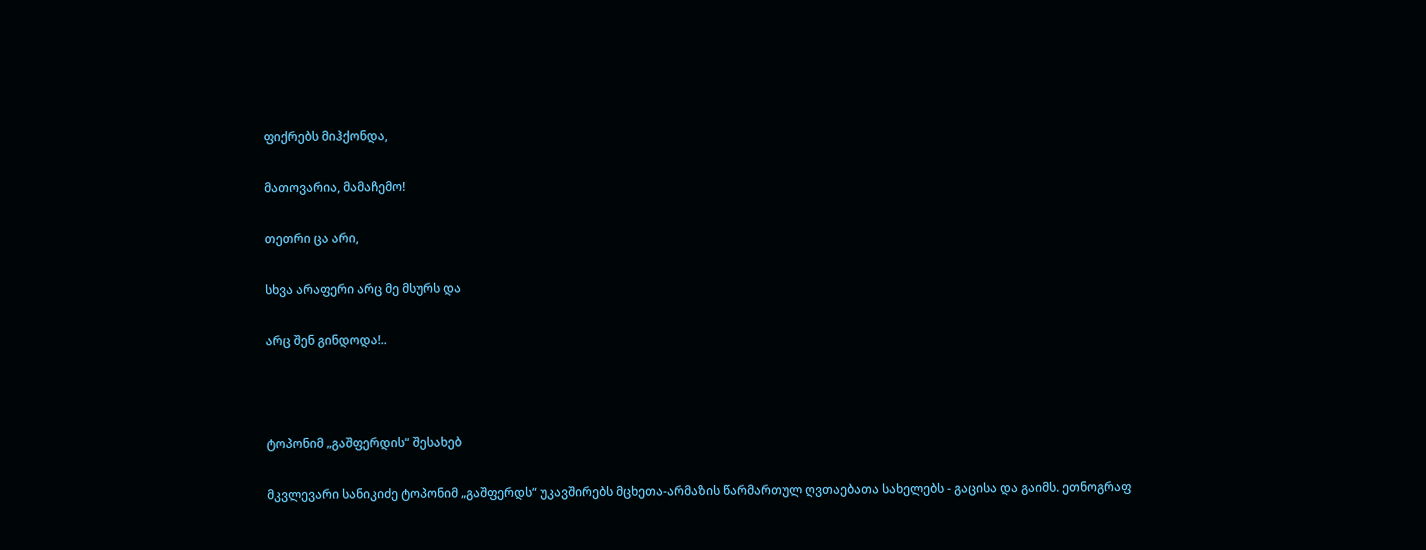ფიქრებს მიჰქონდა,

მათოვარია, მამაჩემო!

თეთრი ცა არი,

სხვა არაფერი არც მე მსურს და

არც შენ გინდოდა!..



ტოპონიმ „გაშფერდის“ შესახებ

მკვლევარი სანიკიძე ტოპონიმ „გაშფერდს“ უკავშირებს მცხეთა-არმაზის წარმართულ ღვთაებათა სახელებს - გაცისა და გაიმს. ეთნოგრაფ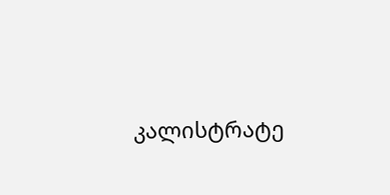კალისტრატე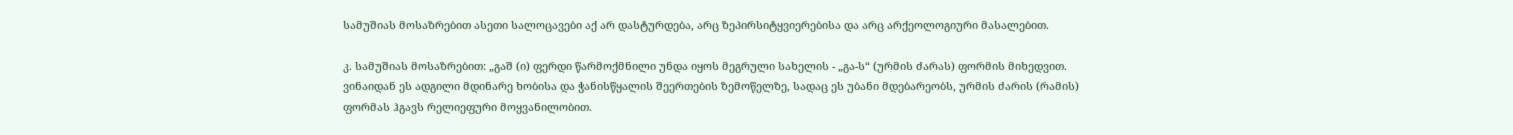სამუშიას მოსაზრებით ასეთი სალოცავები აქ არ დასტურდება, არც ზეპირსიტყვიერებისა და არც არქეოლოგიური მასალებით.

კ. სამუშიას მოსაზრებით: „გაშ (ი) ფერდი წარმოქმნილი უნდა იყოს მეგრული სახელის - „გა-ს“ (ურმის ძარას) ფორმის მიხედვით. ვინაიდან ეს ადგილი მდინარე ხობისა და ჭანისწყალის შეერთების ზემოწელზე, სადაც ეს უბანი მდებარეობს, ურმის ძარის (რამის) ფორმას ჰგავს რელიეფური მოყვანილობით.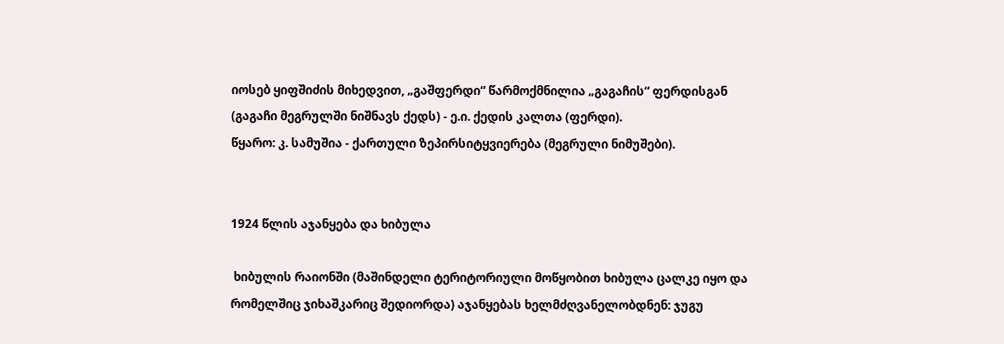იოსებ ყიფშიძის მიხედვით, „გაშფერდი“ წარმოქმნილია „გაგაჩის“ ფერდისგან (გაგაჩი მეგრულში ნიშნავს ქედს) - ე.ი. ქედის კალთა (ფერდი).
წყარო: კ. სამუშია - ქართული ზეპირსიტყვიერება (მეგრული ნიმუშები).


1924 წლის აჯანყება და ხიბულა

 ხიბულის რაიონში (მაშინდელი ტერიტორიული მოწყობით ხიბულა ცალკე იყო და რომელშიც ჯიხაშკარიც შედიორდა) აჯანყებას ხელმძღვანელობდნენ: ჯუგუ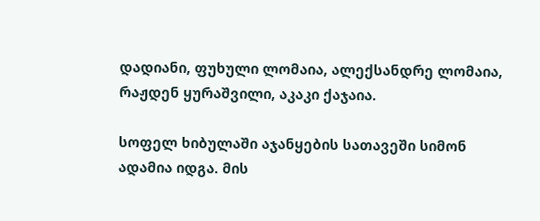დადიანი, ფუხული ლომაია, ალექსანდრე ლომაია, რაჟდენ ყურაშვილი, აკაკი ქაჯაია.

სოფელ ხიბულაში აჯანყების სათავეში სიმონ ადამია იდგა. მის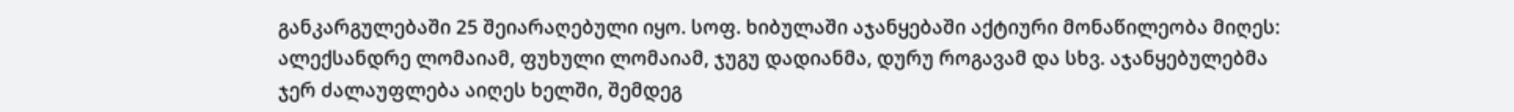განკარგულებაში 25 შეიარაღებული იყო. სოფ. ხიბულაში აჯანყებაში აქტიური მონაწილეობა მიღეს: ალექსანდრე ლომაიამ, ფუხული ლომაიამ, ჯუგუ დადიანმა, დურუ როგავამ და სხვ. აჯანყებულებმა ჯერ ძალაუფლება აიღეს ხელში, შემდეგ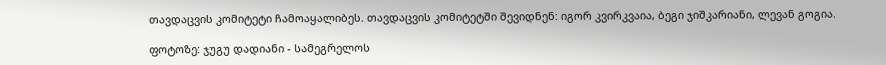თავდაცვის კომიტეტი ჩამოაყალიბეს. თავდაცვის კომიტეტში შევიდნენ: იგორ კვირკვაია, ბეგი ჯიშკარიანი, ლევან გოგია.

ფოტოზე: ჯუგუ დადიანი - სამეგრელოს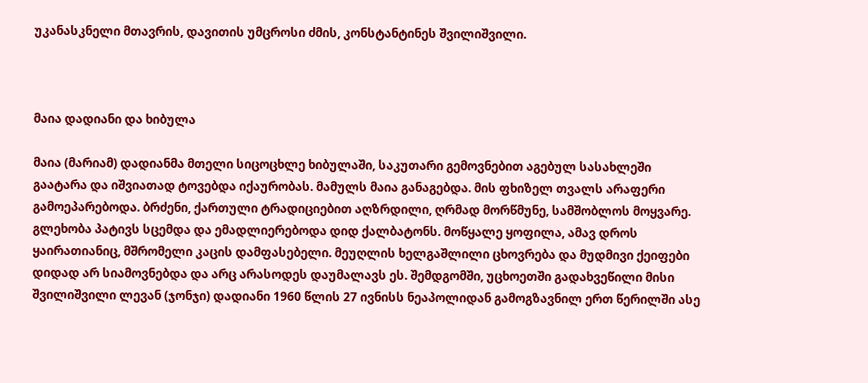უკანასკნელი მთავრის, დავითის უმცროსი ძმის, კონსტანტინეს შვილიშვილი.



მაია დადიანი და ხიბულა

მაია (მარიამ) დადიანმა მთელი სიცოცხლე ხიბულაში, საკუთარი გემოვნებით აგებულ სასახლეში გაატარა და იშვიათად ტოვებდა იქაურობას. მამულს მაია განაგებდა. მის ფხიზელ თვალს არაფერი გამოეპარებოდა. ბრძენი, ქართული ტრადიციებით აღზრდილი, ღრმად მორწმუნე, სამშობლოს მოყვარე. გლეხობა პატივს სცემდა და ემადლიერებოდა დიდ ქალბატონს. მოწყალე ყოფილა, ამავ დროს ყაირათიანიც, მშრომელი კაცის დამფასებელი. მეუღლის ხელგაშლილი ცხოვრება და მუდმივი ქეიფები დიდად არ სიამოვნებდა და არც არასოდეს დაუმალავს ეს. შემდგომში, უცხოეთში გადახვეწილი მისი შვილიშვილი ლევან (ჯონჯი) დადიანი 1960 წლის 27 ივნისს ნეაპოლიდან გამოგზავნილ ერთ წერილში ასე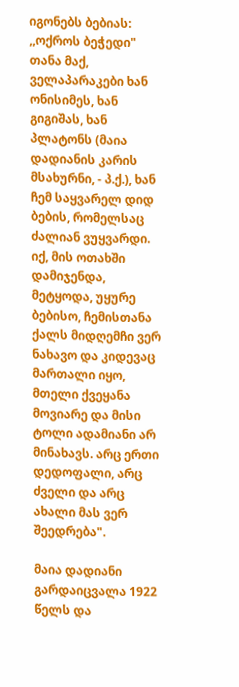იგონებს ბებიას: ,,ოქროს ბეჭედი" თანა მაქ, ველაპარაკები ხან ონისიმეს, ხან გიგიშას, ხან პლატონს (მაია დადიანის კარის მსახურნი, - პ.ქ.), ხან ჩემ საყვარელ დიდ ბების, რომელსაც ძალიან ვუყვარდი. იქ, მის ოთახში დამიჯენდა, მეტყოდა, უყურე ბებისო, ჩემისთანა ქალს მიდღემჩი ვერ ნახავო და კიდევაც მართალი იყო, მთელი ქვეყანა მოვიარე და მისი ტოლი ადამიანი არ მინახავს. არც ერთი დედოფალი, არც ძველი და არც ახალი მას ვერ შეედრება".

მაია დადიანი გარდაიცვალა 1922 წელს და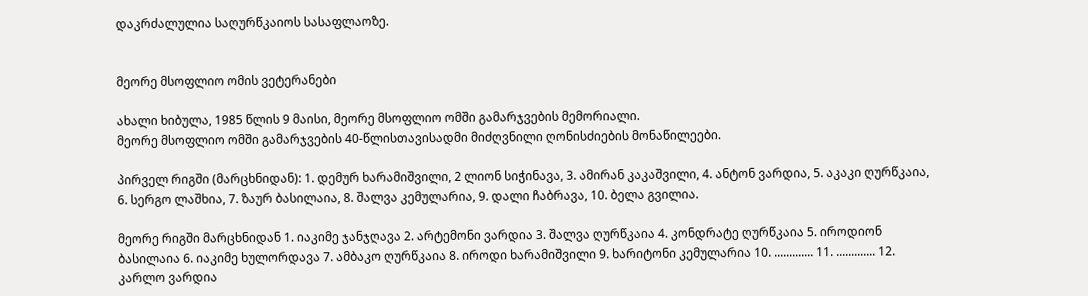დაკრძალულია საღურწკაიოს სასაფლაოზე.


მეორე მსოფლიო ომის ვეტერანები

ახალი ხიბულა, 1985 წლის 9 მაისი, მეორე მსოფლიო ომში გამარჯვების მემორიალი.
მეორე მსოფლიო ომში გამარჯვების 40-წლისთავისადმი მიძღვნილი ღონისძიების მონაწილეები.

პირველ რიგში (მარცხნიდან): 1. დემურ ხარამიშვილი, 2 ლიონ სიჭინავა, 3. ამირან კაკაშვილი, 4. ანტონ ვარდია, 5. აკაკი ღურწკაია, 6. სერგო ლაშხია, 7. ზაურ ბასილაია, 8. შალვა კემულარია, 9. დალი ჩაბრავა, 10. ბელა გვილია.

მეორე რიგში მარცხნიდან 1. იაკიმე ჯანჯღავა 2. არტემონი ვარდია 3. შალვა ღურწკაია 4. კონდრატე ღურწკაია 5. იროდიონ ბასილაია 6. იაკიმე ხულორდავა 7. ამბაკო ღურწკაია 8. იროდი ხარამიშვილი 9. ხარიტონი კემულარია 10. ............. 11. ............. 12. კარლო ვარდია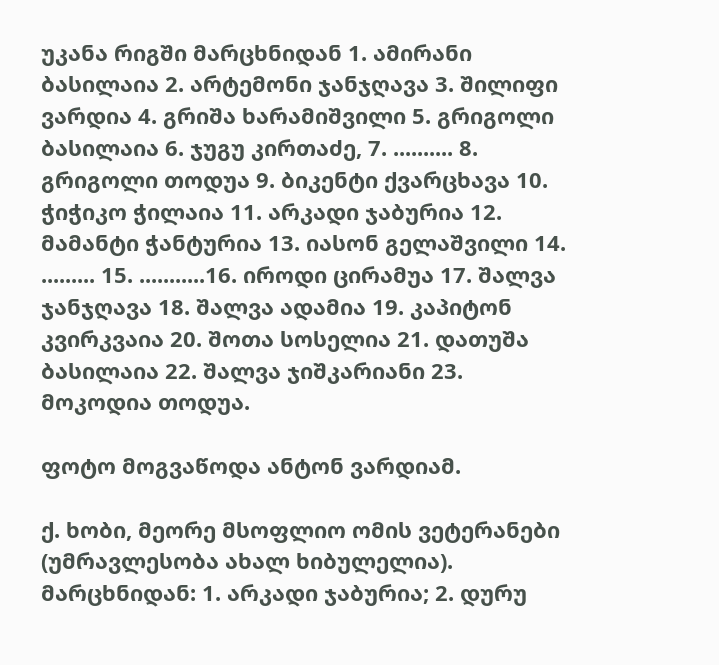უკანა რიგში მარცხნიდან 1. ამირანი ბასილაია 2. არტემონი ჯანჯღავა 3. შილიფი ვარდია 4. გრიშა ხარამიშვილი 5. გრიგოლი ბასილაია 6. ჯუგუ კირთაძე, 7. .......... 8. გრიგოლი თოდუა 9. ბიკენტი ქვარცხავა 10. ჭიჭიკო ჭილაია 11. არკადი ჯაბურია 12. მამანტი ჭანტურია 13. იასონ გელაშვილი 14. ......... 15. ...........16. იროდი ცირამუა 17. შალვა ჯანჯღავა 18. შალვა ადამია 19. კაპიტონ კვირკვაია 20. შოთა სოსელია 21. დათუშა ბასილაია 22. შალვა ჯიშკარიანი 23. მოკოდია თოდუა.

ფოტო მოგვაწოდა ანტონ ვარდიამ.

ქ. ხობი, მეორე მსოფლიო ომის ვეტერანები (უმრავლესობა ახალ ხიბულელია).
მარცხნიდან: 1. არკადი ჯაბურია; 2. დურუ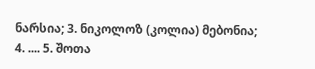ნარსია; 3. ნიკოლოზ (კოლია) მებონია; 4. .... 5. შოთა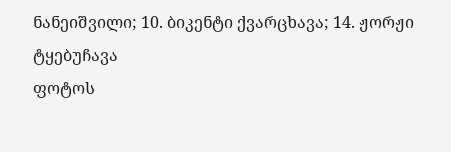ნანეიშვილი; 10. ბიკენტი ქვარცხავა; 14. ჟორჟი ტყებუჩავა
ფოტოს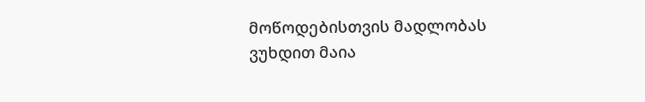მოწოდებისთვის მადლობას ვუხდით მაია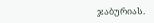ჯაბურიას.